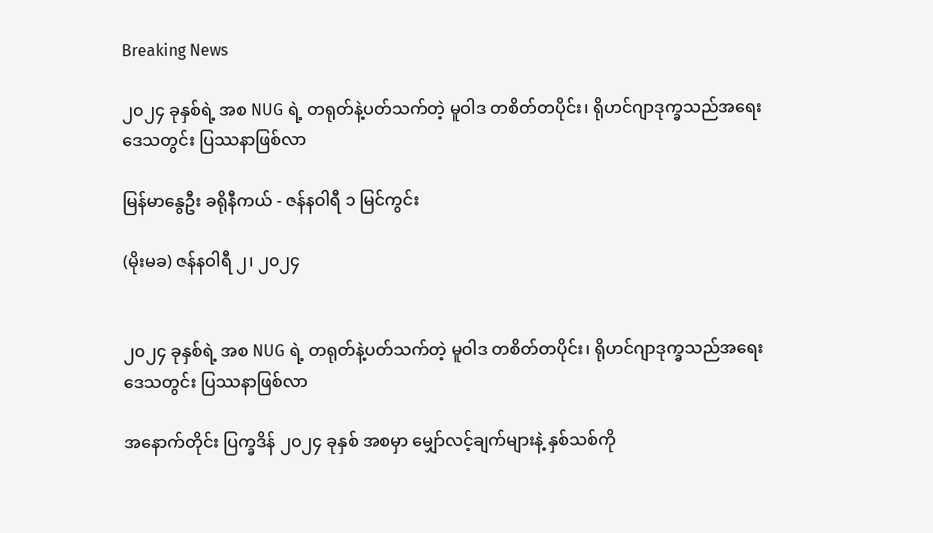Breaking News

၂၀၂၄ ခုနှစ်ရဲ့ အစ NUG ရဲ့ တရုတ်နဲ့ပတ်သက်တဲ့ မူဝါဒ တစိတ်တပိုင်း၊ ရိုဟင်ဂျာဒုက္ခသည်အရေး ဒေသတွင်း ပြဿနာဖြစ်လာ

မြန်မာနွေဦး ခရိုနီကယ် - ဇန်နဝါရီ ၁ မြင်ကွင်း

(မိုးမခ) ဇန်နဝါရီ ၂၊ ၂၀၂၄


၂၀၂၄ ခုနှစ်ရဲ့ အစ NUG ရဲ့ တရုတ်နဲ့ပတ်သက်တဲ့ မူဝါဒ တစိတ်တပိုင်း၊ ရိုဟင်ဂျာဒုက္ခသည်အရေး ဒေသတွင်း ပြဿနာဖြစ်လာ

အနောက်တိုင်း ပြက္ခဒိန် ၂၀၂၄ ခုနှစ် အစမှာ မျှော်လင့်ချက်များနဲ့ နှစ်သစ်ကို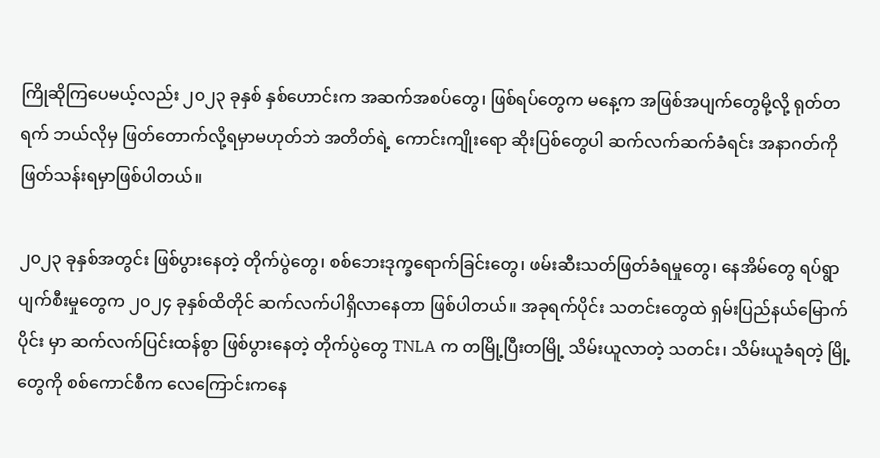ကြိုဆိုကြပေမယ့်လည်း ၂၀၂၃ ခုနှစ် နှစ်ဟောင်းက အဆက်အစပ်တွေ၊ ဖြစ်ရပ်တွေက မနေ့က အဖြစ်အပျက်တွေမို့လို့ ရုတ်တရက် ဘယ်လိုမှ ဖြတ်တောက်လို့ရမှာမဟုတ်ဘဲ အတိတ်ရဲ့ ကောင်းကျိုးရော ဆိုးပြစ်တွေပါ ဆက်လက်ဆက်ခံရင်း အနာဂတ်ကို ဖြတ်သန်းရမှာဖြစ်ပါတယ်။

၂၀၂၃ ခုနှစ်အတွင်း ဖြစ်ပွားနေတဲ့ တိုက်ပွဲတွေ၊ စစ်ဘေးဒုက္ခရောက်ခြင်းတွေ၊ ဖမ်းဆီးသတ်ဖြတ်ခံရမှုတွေ၊ နေအိမ်တွေ ရပ်ရွာပျက်စီးမှုတွေက ၂၀၂၄ ခုနှစ်ထိတိုင် ဆက်လက်ပါရှိလာနေတာ ဖြစ်ပါတယ်။ အခုရက်ပိုင်း သတင်းတွေထဲ ရှမ်းပြည်နယ်မြောက်ပိုင်း မှာ ဆက်လက်ပြင်းထန်စွာ ဖြစ်ပွားနေတဲ့ တိုက်ပွဲတွေ TNLA က တမြို့ပြီးတမြို့ သိမ်းယူလာတဲ့ သတင်း၊ သိမ်းယူခံရတဲ့ မြို့တွေကို စစ်ကောင်စီက လေကြောင်းကနေ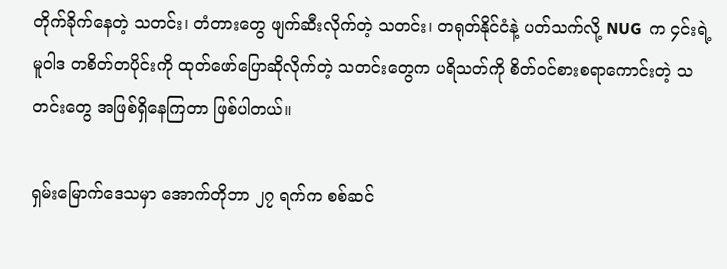တိုက်ခိုက်နေတဲ့ သတင်း၊ တံတားတွေ ဖျက်ဆီးလိုက်တဲ့ သတင်း၊ တရုတ်နိုင်ငံနဲ့ ပတ်သက်လို့ NUG  က ၄င်းရဲ့ မူဝါဒ တစိတ်တပိုင်းကို ထုတ်ဖော်ပြောဆိုလိုက်တဲ့ သတင်းတွေက ပရိသတ်ကို စိတ်ဝင်စားစရာကောင်းတဲ့ သတင်းတွေ အဖြစ်ရှိနေကြတာ ဖြစ်ပါတယ်။

ရှမ်းမြောက်ဒေသမှာ အောက်တိုဘာ ၂၇ ရက်က စစ်ဆင်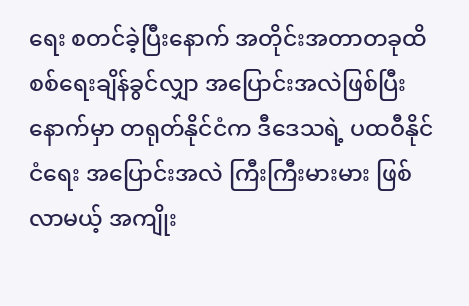ရေး စတင်ခဲ့ပြီးနောက် အတိုင်းအတာတခုထိ စစ်ရေးချိန်ခွင်လျှာ အပြောင်းအလဲဖြစ်ပြီးနောက်မှာ တရုတ်နိုင်ငံက ဒီဒေသရဲ့ ပထဝီနိုင်ငံရေး အပြောင်းအလဲ ကြီးကြီးမားမား ဖြစ်လာမယ့် အကျိုး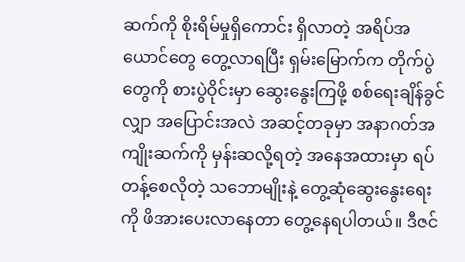ဆက်ကို စိုးရိမ်မှုရှိကောင်း ရှိလာတဲ့ အရိပ်အယောင်တွေ တွေ့လာရပြီး ရှမ်းမြောက်က တိုက်ပွဲတွေကို စားပွဲဝိုင်းမှာ ဆွေးနွေးကြဖို့ စစ်ရေးချိန်ခွင်လျှာ အပြောင်းအလဲ အဆင့်တခုမှာ အနာဂတ်အကျိုးဆက်ကို မှန်းဆလို့ရတဲ့ အနေအထားမှာ ရပ်တန့်စေလိုတဲ့ သဘောမျိုးနဲ့ တွေ့ဆုံဆွေးနွေးရေးကို ဖိအားပေးလာနေတာ တွေ့နေရပါတယ်။ ဒီဇင်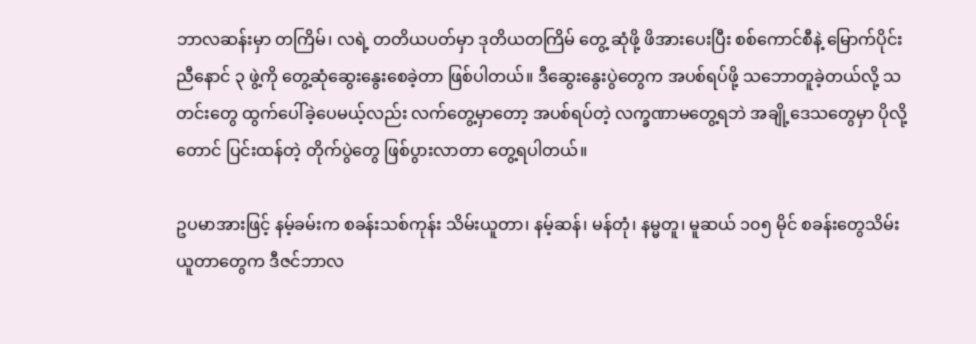ဘာလဆန်းမှာ တကြိမ်၊ လရဲ့ တတိယပတ်မှာ ဒုတိယတကြိမ် တွေ့ ဆုံဖို့ ဖိအားပေးပြီး စစ်ကောင်စီနဲ့ မြောက်ပိုင်းညီနောင် ၃ ဖွဲ့ကို တွေ့ဆုံဆွေးနွေးစေခဲ့တာ ဖြစ်ပါတယ်။ ဒီဆွေးနွေးပွဲတွေက အပစ်ရပ်ဖို့ သဘောတူခဲ့တယ်လို့ သတင်းတွေ ထွက်ပေါ်ခဲ့ပေမယ့်လည်း လက်တွေ့မှာတော့ အပစ်ရပ်တဲ့ လက္ခဏာမတွေ့ရဘဲ အချို့ဒေသတွေမှာ ပိုလို့တောင် ပြင်းထန်တဲ့ တိုက်ပွဲတွေ ဖြစ်ပွားလာတာ တွေ့ရပါတယ်။

ဥပမာအားဖြင့် နမ့်ခမ်းက စခန်းသစ်ကုန်း သိမ်းယူတာ၊ နမ့်ဆန်၊ မန်တုံ၊ နမ္မတူ၊ မူဆယ် ၁၀၅ မိုင် စခန်းတွေသိမ်းယူတာတွေက ဒီဇင်ဘာလ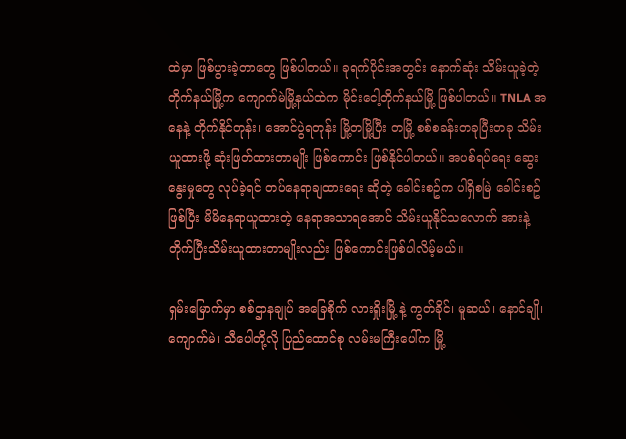ထဲမှာ ဖြစ်ပွားခဲ့တာတွေ ဖြစ်ပါတယ်။ ခုရက်ပိုင်းအတွင်း နောက်ဆုံး သိမ်းယူခဲ့တဲ့ တိုက်နယ်မြို့က ကျောက်မဲမြို့နယ်ထဲက မိုင်းငေါ့တိုက်နယ်မြို့ ဖြစ်ပါတယ်။ TNLA အနေနဲ့ တိုက်နိုင်တုန်း၊ အောင်ပွဲရတုန်း မြို့တမြို့ပြီး တမြို့ စစ်စခန်းတခုပြီးတခု သိမ်းယူထားဖို့ ဆုံးဖြတ်ထားတာမျိုး ဖြစ်ကောင်း ဖြစ်နိုင်ပါတယ်။ အပစ်ရပ်ရေး ဆွေးနွေးမှုတွေ လုပ်ခဲ့ရင် တပ်နေရာချထားရေး ဆိုတဲ့ ခေါင်းစဥ်က ပါရှိစမြဲ ခေါင်းစဥ်ဖြစ်ပြီး မိမိနေရာယူထားတဲ့ နေရာအသာရအောင် သိမ်းယူနိုင်သလောက် အားနဲ့ တိုက်ပြီးသိမ်းယူထားတာမျိုးလည်း ဖြစ်ကောင်းဖြစ်ပါလိမ့်မယ်။

ရှမ်းမြောက်မှာ စစ်ဌာနချုပ် အခြေစိုက် လားရှိုးမြို့ နဲ့ ကွတ်ခိုင်၊ မူဆယ်၊ နောင်ချို၊ ကျောက်မဲ၊ သီပေါတို့လို ပြည်ထောင်စု လမ်းမကြီးပေါ်က မြို့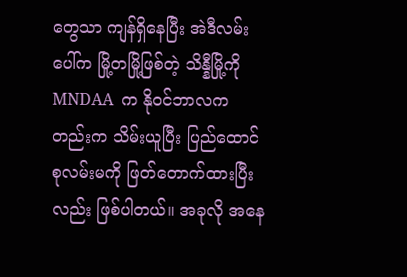တွေသာ ကျန်ရှိနေပြီး အဲဒီလမ်းပေါ်က မြို့တမြို့ဖြစ်တဲ့ သိန္နီမြို့ကို MNDAA  က နိုဝင်ဘာလကတည်းက သိမ်းယူပြီး ပြည်ထောင်စုလမ်းမကို ဖြတ်တောက်ထားပြီးလည်း ဖြစ်ပါတယ်။ အခုလို အနေ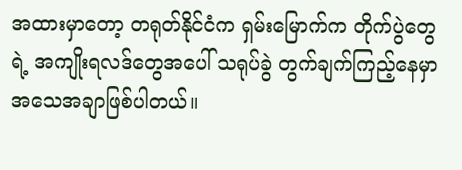အထားမှာတော့ တရုတ်နိုင်ငံက ရှမ်းမြောက်က တိုက်ပွဲတွေရဲ့ အကျိုးရလဒ်တွေအပေါ် သရုပ်ခွဲ တွက်ချက်ကြည့်နေမှာ အသေအချာဖြစ်ပါတယ်။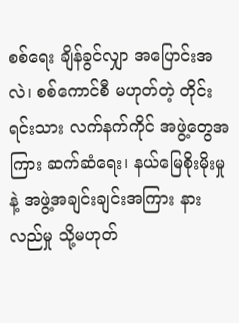စစ်ရေး ချိန်ခွင်လျှာ အပြောင်းအလဲ၊ စစ်ကောင်စီ မဟုတ်တဲ့ တိုင်းရင်းသား လက်နက်ကိုင် အဖွဲ့တွေအကြား ဆက်ဆံရေး၊ နယ်မြေစိုးမိုးမှုနဲ့ အဖွဲ့အချင်းချင်းအကြား နားလည်မှု သို့မဟုတ်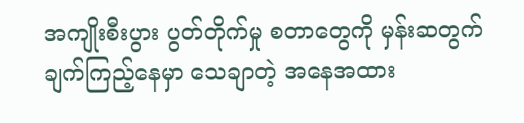အကျိုးစီးပွား ပွတ်တိုက်မှု စတာတွေကို မှန်းဆတွက်ချက်ကြည့်နေမှာ သေချာတဲ့ အနေအထား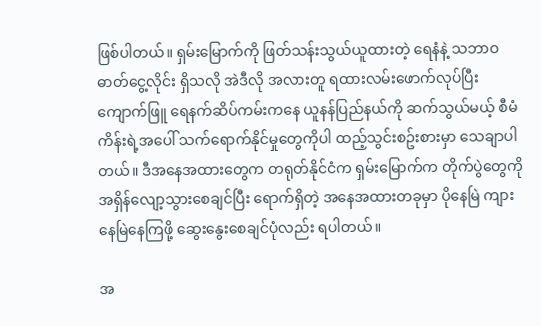ဖြစ်ပါတယ်။ ရှမ်းမြောက်ကို ဖြတ်သန်းသွယ်ယူထားတဲ့ ရေနံနဲ့ သဘာဝဓာတ်ငွေ့လိုင်း ရှိသလို အဲဒီလို အလားတူ ရထားလမ်းဖောက်လုပ်ပြီး ကျောက်ဖြူ ရေနက်ဆိပ်ကမ်းကနေ ယူနန်ပြည်နယ်ကို ဆက်သွယ်မယ့် စီမံကိန်းရဲ့အပေါ် သက်ရောက်နိုင်မှုတွေကိုပါ ထည့်သွင်းစဥ်းစားမှာ သေချာပါတယ်။ ဒီအနေအထားတွေက တရုတ်နိုင်ငံက ရှမ်းမြောက်က တိုက်ပွဲတွေကို အရှိန်လျော့သွားစေချင်ပြီး ရောက်ရှိတဲ့ အနေအထားတခုမှာ ပိုနေမြဲ ကျားနေမြဲနေကြဖို့ ဆွေးနွေးစေချင်ပုံလည်း ရပါတယ်။

အ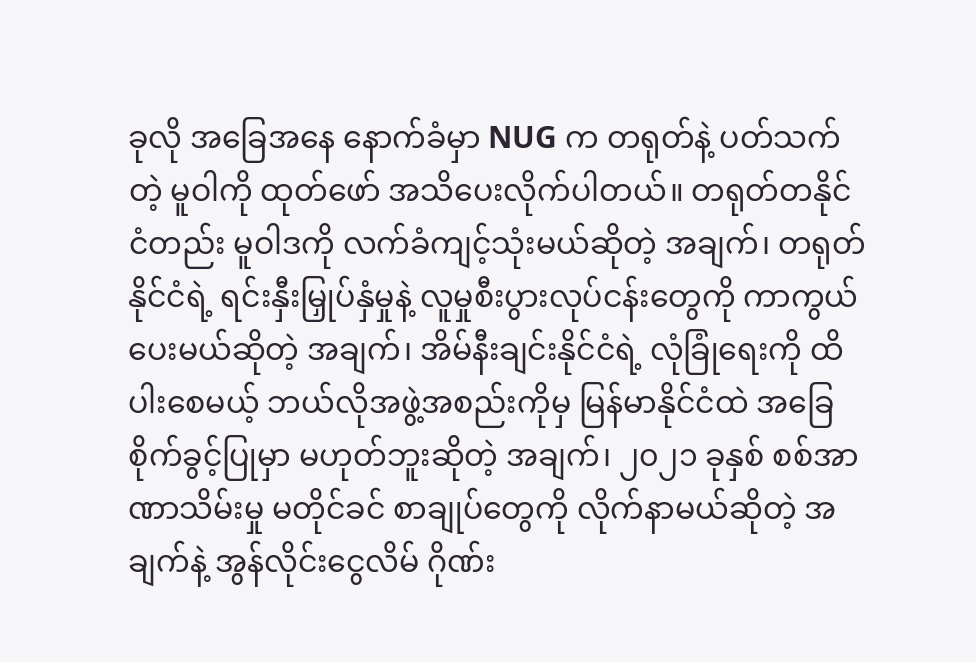ခုလို အခြေအနေ နောက်ခံမှာ NUG က တရုတ်နဲ့ ပတ်သက်တဲ့ မူဝါကို ထုတ်ဖော် အသိပေးလိုက်ပါတယ်။ တရုတ်တနိုင်ငံတည်း မူဝါဒကို လက်ခံကျင့်သုံးမယ်ဆိုတဲ့ အချက်၊ တရုတ်နိုင်ငံရဲ့ ရင်းနှီးမြှုပ်နှံမှုနဲ့ လူမှုစီးပွားလုပ်ငန်းတွေကို ကာကွယ်ပေးမယ်ဆိုတဲ့ အချက်၊ အိမ်နီးချင်းနိုင်ငံရဲ့ လုံခြုံရေးကို ထိပါးစေမယ့် ဘယ်လိုအဖွဲ့အစည်းကိုမှ မြန်မာနိုင်ငံထဲ အခြေစိုက်ခွင့်ပြုမှာ မဟုတ်ဘူးဆိုတဲ့ အချက်၊ ၂၀၂၁ ခုနှစ် စစ်အာဏာသိမ်းမှု မတိုင်ခင် စာချုပ်တွေကို လိုက်နာမယ်ဆိုတဲ့ အချက်နဲ့ အွန်လိုင်းငွေလိမ် ဂိုဏ်း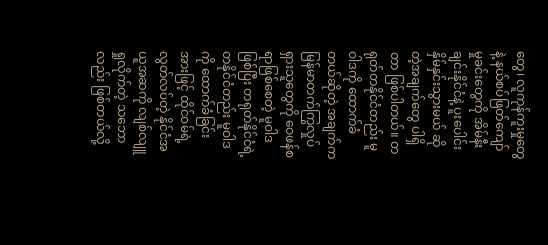တွေ၊ လူကုန်ကူးမှုတွေနဲ့ နယ်စပ်ဖြတ်ကျော် မှုခင်းတွေကို အိမ်နီးချင်းနိုင်ငံနဲ့ ပူးပေါင်းနှိမ်နှင်းသွားမယ် ဆိုတဲ့အချက်တွေ ပါရှိတာ ဖြစ်ပါတယ်။ တရုတ်တနိုင်ငံတည်း မူဝါဒကို ထောက်ခံတယ်ဆိုတဲ့ အချက်က မြန်မာတက်ကြွလှုပ်ရှားသူတွေကို ဝေဖန်စရာဖြစ်စေတဲ့ မူဝါဒဖြစ်ပြီး တရုတ်နိုင်ငံရဲ့ တနိုင်ငံတည်း မူဝါဒကို ထောက်ခံခြင်းအားဖြင့် ထိုင်ဝမ်ရဲ့ လွတ်လပ်တဲ့ နိုင်ငံအယူအဆကို လျစ်လျူရှုလိုက်တဲ့ သဘောလည်း ဖြစ်တယ်လို့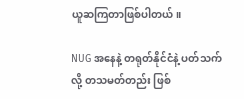ယူဆကြတာဖြစ်ပါတယ်။

NUG အနေနဲ့ တရုတ်နိုင်ငံနဲ့ ပတ်သက်လို့ တသမတ်တည်း ဖြစ်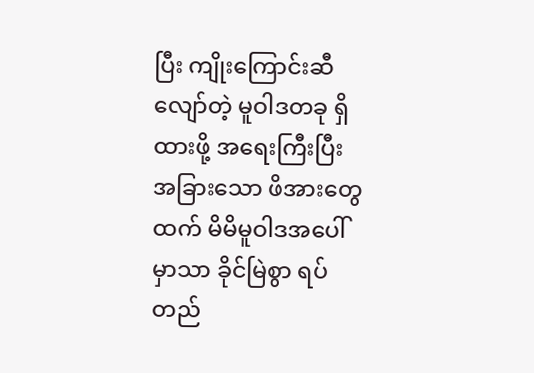ပြီး ကျိုးကြောင်းဆီလျော်တဲ့ မူဝါဒတခု ရှိထားဖို့ အရေးကြီးပြီး အခြားသော ဖိအားတွေထက် မိမိမူဝါဒအပေါ်မှာသာ ခိုင်မြဲစွာ ရပ်တည်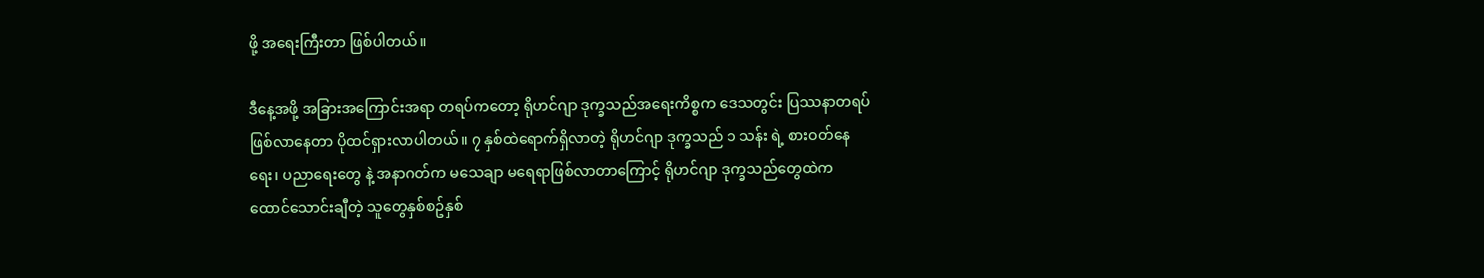ဖို့ အရေးကြီးတာ ဖြစ်ပါတယ်။

ဒီနေ့အဖို့ အခြားအကြောင်းအရာ တရပ်ကတော့ ရိုဟင်ဂျာ ဒုက္ခသည်အရေးကိစ္စက ဒေသတွင်း ပြဿနာတရပ် ဖြစ်လာနေတာ ပိုထင်ရှားလာပါတယ်။ ၇ နှစ်ထဲရောက်ရှိလာတဲ့ ရိုဟင်ဂျာ ဒုက္ခသည် ၁ သန်း ရဲ့ စားဝတ်နေရေး၊ ပညာရေးတွေ နဲ့ အနာဂတ်က မသေချာ မရေရာဖြစ်လာတာကြောင့် ရိုဟင်ဂျာ ဒုက္ခသည်တွေထဲက ထောင်သောင်းချီတဲ့ သူတွေနှစ်စဥ်နှစ်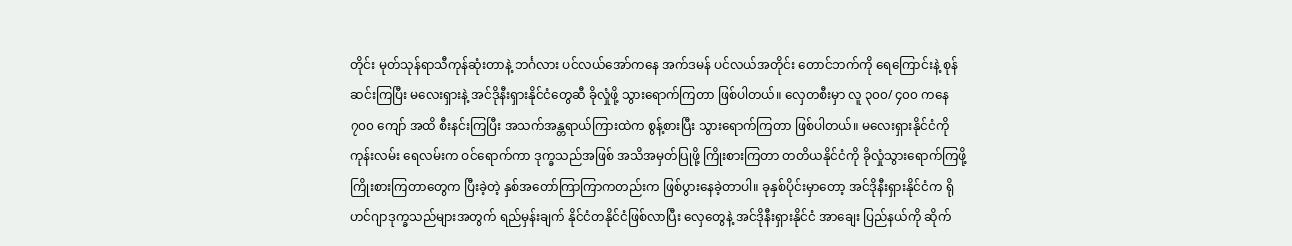တိုင်း မုတ်သုန်ရာသီကုန်ဆုံးတာနဲ့ ဘင်္ဂလား ပင်လယ်အော်ကနေ အက်ဒမန် ပင်လယ်အတိုင်း တောင်ဘက်ကို ရေကြောင်းနဲ့ စုန်ဆင်းကြပြီး မလေးရှားနဲ့ အင်ဒိုနီးရှားနိုင်ငံတွေဆီ ခိုလှုံဖို့ သွားရောက်ကြတာ ဖြစ်ပါတယ်။ လှေတစီးမှာ လူ ၃၀၀/ ၄၀၀ ကနေ ၇၀၀ ကျော် အထိ စီးနင်းကြပြီး အသက်အန္တရာယ်ကြားထဲက စွန့်စားပြီး သွားရောက်ကြတာ ဖြစ်ပါတယ်။ မလေးရှားနိုင်ငံကို ကုန်းလမ်း ရေလမ်းက ဝင်ရောက်ကာ ဒုက္ခသည်အဖြစ် အသိအမှတ်ပြုဖို့ ကြိုးစားကြတာ တတိယနိုင်ငံကို ခိုလှုံသွားရောက်ကြဖို့ ကြိုးစားကြတာတွေက ပြီးခဲ့တဲ့ နှစ်အတော်ကြာကြာကတည်းက ဖြစ်ပွားနေခဲ့တာပါ။ ခုနှစ်ပိုင်းမှာတော့ အင်ဒိုနီးရှားနိုင်ငံက ရိုဟင်ဂျာဒုက္ခသည်များအတွက် ရည်မှန်းချက် နိုင်ငံတနိုင်ငံဖြစ်လာပြီး လှေတွေနဲ့ အင်ဒိုနီးရှားနိုင်ငံ အာချေး ပြည်နယ်ကို ဆိုက်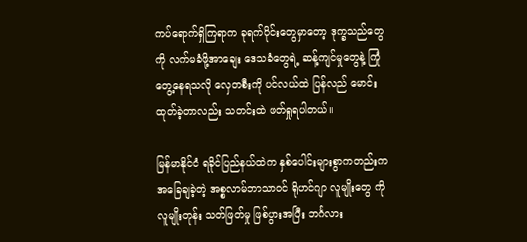ကပ်ရောက်ရှိကြရာက ခုရက်ပိုင်းတွေမှာတော့ ဒုက္ခသည်တွေကို လက်မခံဖို့အာချေး ဒေသခံတွေရဲ့ ဆန့်ကျင်မှုတွေနဲ့ ကြုံတွေ့နေရသလို လှေတစီးကို ပင်လယ်ထဲ ပြန်လည် မောင်းထုတ်ခဲ့တာလည်း သတင်းထဲ ဖတ်ရှုရပါတယ်။

မြန်မာနိုင်ငံ ရခိုင်ပြည်နယ်ထဲက နှစ်ပေါင်းများစွာကတည်းက အခြေချခဲ့တဲ့ အစ္စလာမ်ဘာသာဝင် ရိုဟင်ဂျာ လူမျိုးတွေ ကို လူမျိုးတုန်း သတ်ဖြတ်မှု ဖြစ်ပွားအပြီး ဘင်္ဂလား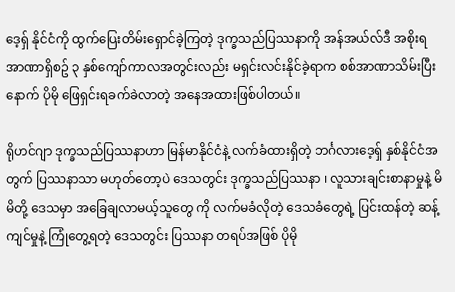ဒေ့ရှ် နိုင်ငံကို ထွက်ပြေးတိမ်းရှောင်ခဲ့ကြတဲ့ ဒုက္ခသည်ပြဿနာကို အန်အယ်လ်ဒီ အစိုးရအာဏာရှိစဥ် ၃ နှစ်ကျော်ကာလအတွင်းလည်း မရှင်းလင်းနိုင်ခဲ့ရာက စစ်အာဏာသိမ်းပြီးနောက် ပိုမို ဖြေရှင်းရခက်ခဲလာတဲ့ အနေအထားဖြစ်ပါတယ်။

ရိုဟင်ဂျာ ဒုက္ခသည်ပြဿနာဟာ မြန်မာနိုင်ငံနဲ့ လက်ခံထားရှိတဲ့ ဘင်္ဂလားဒေ့ရှ် နှစ်နိုင်ငံအတွက် ပြဿနာသာ မဟုတ်တော့ပဲ ဒေသတွင်း ဒုက္ခသည်ပြဿနာ ၊ လူသားချင်းစာနာမှုနဲ့ မိမိတို့ ဒေသမှာ အခြေချလာမယ့်သူတွေ ကို လက်မခံလိုတဲ့ ဒေသခံတွေရဲ့ ပြင်းထန်တဲ့ ဆန့်ကျင်မှုနဲ့ ကြုံတွေ့ရတဲ့ ဒေသတွင်း ပြဿနာ တရပ်အဖြစ် ပိုမို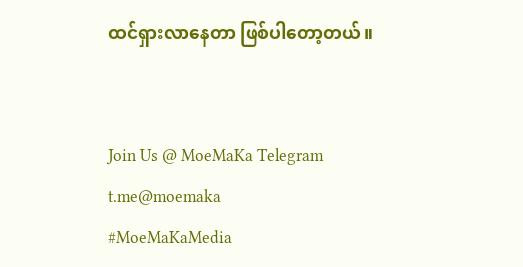ထင်ရှားလာနေတာ ဖြစ်ပါတော့တယ်။


Join Us @ MoeMaKa Telegram
t.me@moemaka
#MoeMaKaMedia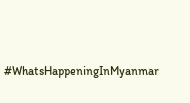#WhatsHappeningInMyanmar